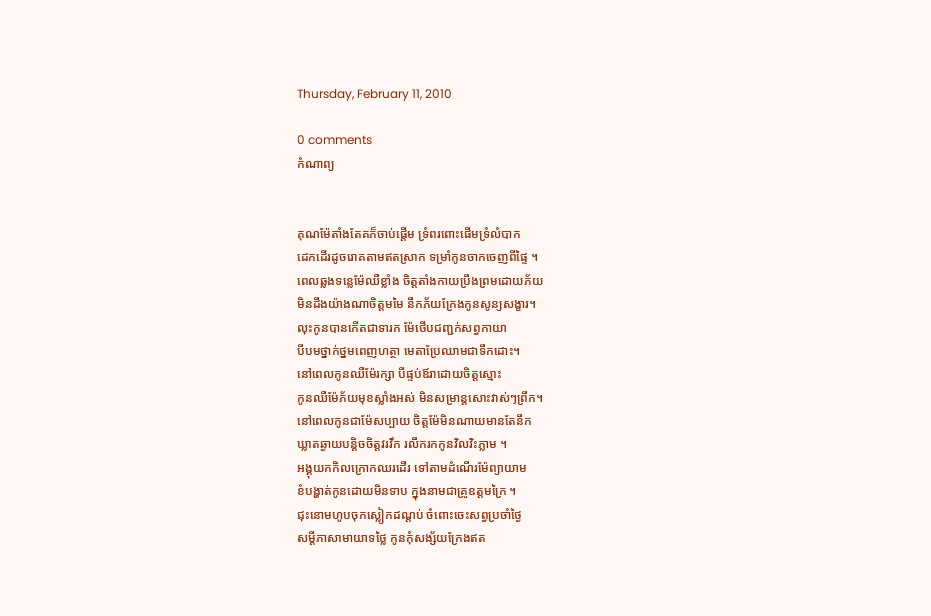Thursday, February 11, 2010

0 comments
កំណាព្យ


គុណម៉ែតាំងតែគភ៏ចាប់ផើ្តម ទ្រំពរពោះផើមទ្រំលំបាក
ដេកដើរដូចរោគតាមឥតស្រាក ទម្រាំកូនចាកចេញពីផៃ្ទ ។
ពេលឆ្លងទន្លេម៉ែឈឺខ្លាំង ចិត្តតាំងកាយប្រឹងព្រមដោយភ័យ
មិនដឹងយ៉ាងណាចិត្តមមៃ នឹកភ័យក្រែងកូនសូន្យសង្ខារ។
លុះកូនបានកើតជាទារក ម៉ែថើបជញ្ជក់សព្វកាយា
បីបមថ្នាក់ថ្នមពេញហត្ថា មេតាប្រែឈាមជាទឹកដោះ។
នៅពេលកូនឈឺម៉ែរក្សា បីផ្ទប់ឪរាដោយចិត្តស្មោះ
កូនឈឺម៉ែភ័យមុខស្លាំងអស់ មិនសម្រាន្តសោះវាស់ៗព្រឹក។
នៅពេលកូនជាម៉ែសប្បាយ ចិត្តម៉ែមិនណាយមានតែនឹក
ឃ្លាតឆ្ងាយបន្តិចចិត្តវរវឹក រលឹករកកូនវិលវិះភ្លាម ។
អង្គុយកកិលក្រោកឈរដើរ ទៅតាមដំណើរម៉ែព្យាយាម
ខំបង្ហាត់កូនដោយមិនទាប ក្នុងនាមជាគ្រូឧត្តមក្រៃ ។
ជុះនោមហូបចុកស្លៀកដណ្តប់ ចំពោះចេះសព្វប្រចាំថ្ងៃ
សម្តីភាសាមាយាទថ្លៃ កូនកុំសង្ស័យក្រែងឥត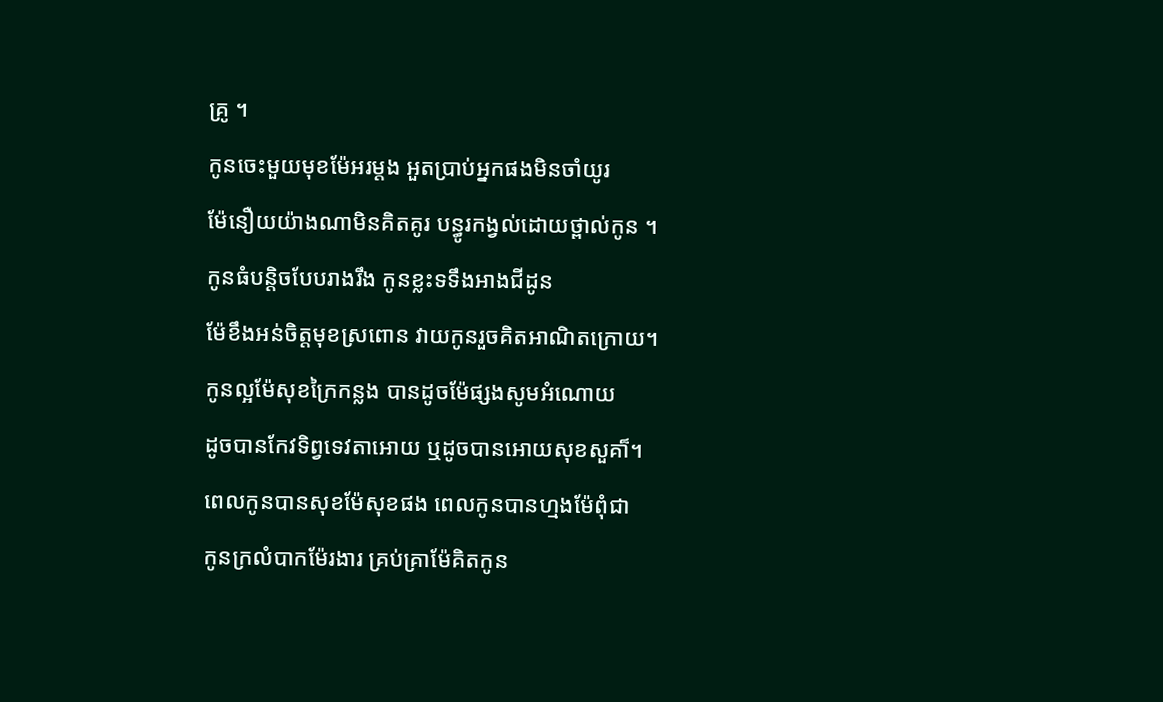គ្រូ ។
កូនចេះមួយមុខម៉ែអរម្តង អួតប្រាប់អ្នកផងមិនចាំយូរ
ម៉ែនឿយយ៉ាងណាមិនគិតគូរ បន្ធូរកង្វល់ដោយថ្ពាល់កូន ។
កូនធំបន្តិចបែបរាងរឹង កូនខ្លះទទឹងអាងជីដូន
ម៉ែខឹងអន់ចិត្តមុខស្រពោន វាយកូនរួចគិតអាណិតក្រោយ។
កូនល្អម៉ែសុខក្រៃកន្លង បានដូចម៉ែផ្សងសូមអំណោយ
ដូចបានកែវទិព្វទេវតាអោយ ឬដូចបានអោយសុខសួគា៏។
ពេលកូនបានសុខម៉ែសុខផង ពេលកូនបានហ្មងម៉ែពុំជា
កូនក្រលំបាកម៉ែរងារ គ្រប់គ្រាម៉ែគិតកូន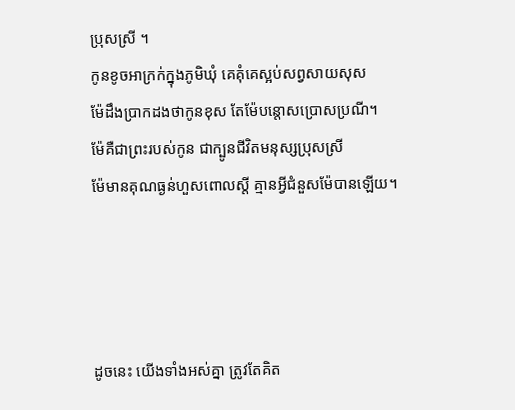ប្រុសស្រី ។
កូនខូចអាក្រក់ក្នុងភូមិឃុំ គេគុំគេស្អប់សព្វសាយសុស
ម៉ែដឹងប្រាកដងថាកូនខុស តែម៉ែបន្តោសប្រោសប្រណី។
ម៉ែគឺជាព្រះរបស់កូន ជាក្បូនជីវិតមនុស្សប្រុសស្រី
ម៉ែមានគុណធ្ងន់ហួសពោលស្តី គ្មានអី្វជំនួសម៉ែបានឡើយ។




ដូចនេះ យើងទាំងអស់គ្នា ត្រូវតែគិត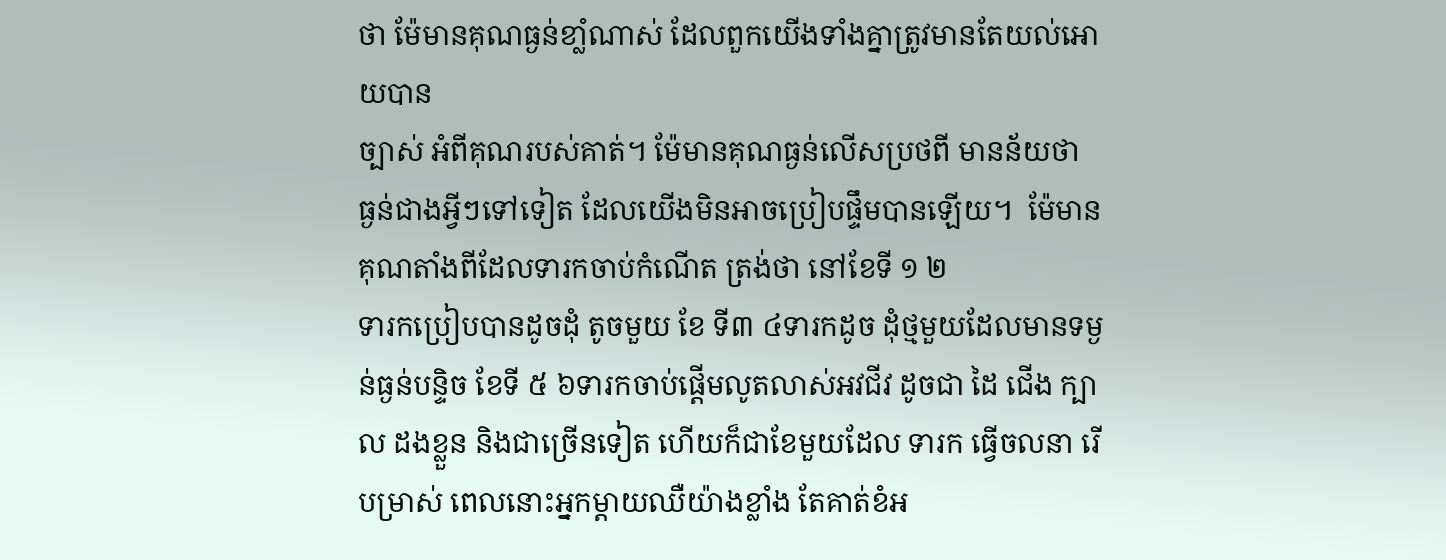ថា ម៉ែមានគុណធ្ងន់ខាំ្លណាស់ ដែលពួកយើងទាំងគ្នាត្រូវមានតែយល់អោយបាន
ច្បាស់ អំពីគុណរបស់គាត់។ ម៉ែមានគុណធ្ងន់លើសប្រថពី មានន័យថា ធ្ងន់ជាងអី្វៗទៅទៀត ដែលយើងមិនអាចប្រៀបផ្ទឹមបានឡើយ។  ម៉ែមានគុណតាំងពីដែលទារកចាប់កំណើត ត្រង់ថា នៅខែទី ១ ២
ទារកប្រៀបបានដូចដុំ តូចមួយ ខែ ទី៣ ៤ទារកដូច ដុំថ្មមួយដែលមានទម្ងន់ធ្ងន់បន្ទិច ខែទី ៥ ៦ទារកចាប់ផ្តើមលូតលាស់អវជីវ ដូចជា ដៃ ជើង ក្បាល ដងខ្លួន និងជាច្រើនទៀត ហើយក៏ជាខែមួយដែល ទារក ធើ្វចលនា រើបម្រាស់ ពេលនោះអ្នកម្តាយឈឺយ៉ាងខ្លាំង តែគាត់ខំអ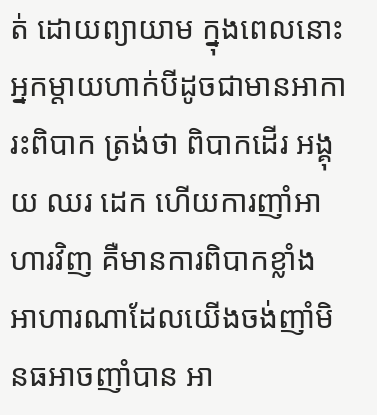ត់ ដោយព្យាយាម ក្នុងពេលនោះអ្នកម្តាយហាក់បីដូចជាមានអាការះពិបាក ត្រង់ថា ពិបាកដើរ អង្គុយ ឈរ ដេក ហើយការញាំអាហារវិញ គឺមានការពិបាកខ្លាំង អាហារណាដែលយើងចង់ញាំមិនធអាចញាំបាន អា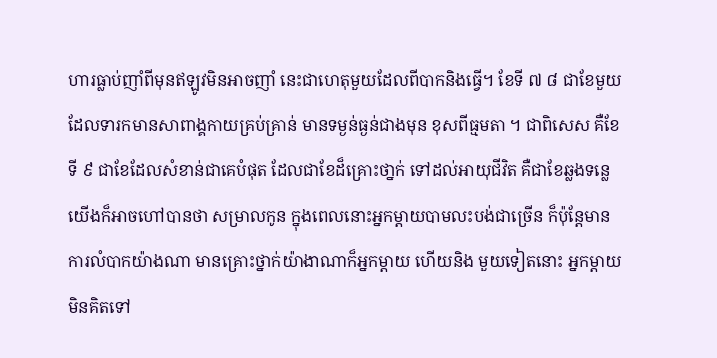ហារធ្លាប់ញាំពីមុនឥឡូវមិនអាចញាំ នេះជាហេតុមួយដែលពីបាកនិងធ្វើ។ ខែទី ៧ ៨ ជាខែមួយដែលទារកមានសាពាង្គកាយគ្រប់គ្រាន់ មានទម្ងន់ធ្ងន់ជាងមុន ខុសពីធ្មមតា ។ ជាពិសេស គឺខែទី ៩ ជាខែដែលសំខាន់ជាគេបំផុត ដែលជាខែដ៏គ្រោះថា្នក់ ទៅដល់អាយុជីវិត គឺជាខែឆ្លងទន្លេ យើងក៏អាចហៅបានថា សម្រាលកូន ក្នុងពេលនោះអ្នកម្តាយបាមលះបង់ជាច្រើន ក៏ប៉ុន្តែមានការលំបាកយ៉ាងណា មានគ្រោះថ្នាក់យ៉ាងាណាក៏អ្នកម្តាយ ហើយនិង មួយទៀតនោះ អ្នកម្តាយមិនគិតទៅ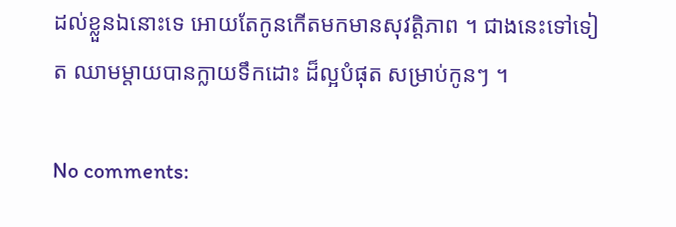ដល់ខ្លួនឯនោះទេ អោយតែកូនកើតមកមានសុវត្តិភាព ។ ជាងនេះទៅទៀត ឈាមម្តាយបានក្លាយទឹកដោះ ដ៏ល្អបំផុត សម្រាប់កូនៗ ។

No comments: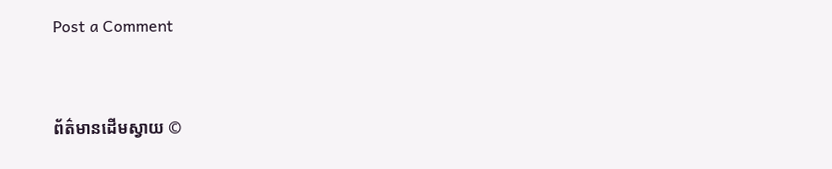Post a Comment


ព័ត៌មានដើមស្វាយ ©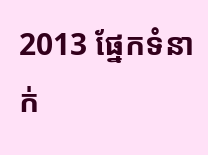2013 ផ្នែកទំនាក់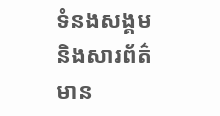ទំនងសង្គម និងសារព័ត៌មាន